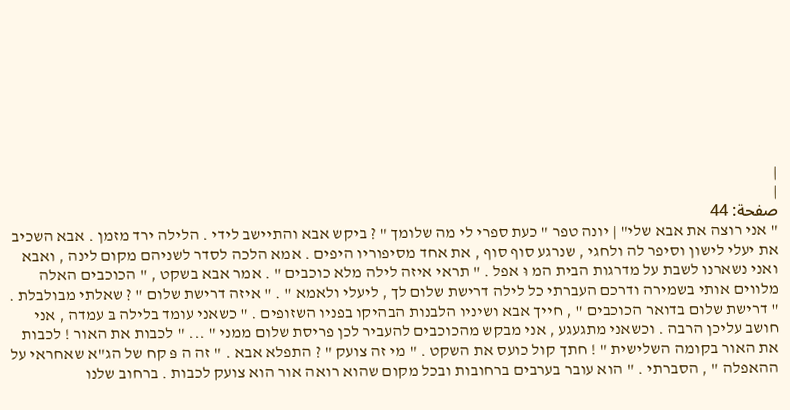|
|
صفحة: 44
" אני רוצה את אבא שלי" | יונה טפר " כעת ספרי לי מה שלומך " ? ביקש אבא והתיישב לידי . הלילה ירד מזמן . אבא השכיב את יעלי לישון וסיפר לה ולחגי , שנרגע סוף סוף , את אחד מסיפוריו היפים . אמא הלכה לסדר לשניהם מקום לינה , ואבא ואני נשארנו לשבת על מדרגות הבית המ וּ אפל . " תראי איזה לילה מלא כוכבים " . אמר אבא בשקט , " הכוכבים האלה מלווים אותי בשמירה ודרכם העברתי כל לילה דרישת שלום לך , ליעלי ולאמא " . " איזה דרישת שלום " ? שאלתי מבולבלת . " דרישת שלום בדואר הכוכבים " , חייך אבא ושיניו הלבנות הבהיקו בפניו השזופים . " כשאני עומד בלילה בּ עמדה , אני חושב עליכן הרבה . וכשאני מתגעגע , אני מבקש מהכוכבים להעביר לכן פריסת שלום ממני " ... " לכבות את האור ! לכבות את האור בקומה השלישית " ! חתך קול כועס את השקט . " מי זה צועק " ? התפלא אבא . " זה ה פּ קח של הג"א שאחראי על ההאפלה " , הסברתי . " הוא עובר בערבים ברחובות ובכל מקום שהוא רואה אור הוא צועק לכבות . ברחוב שלנו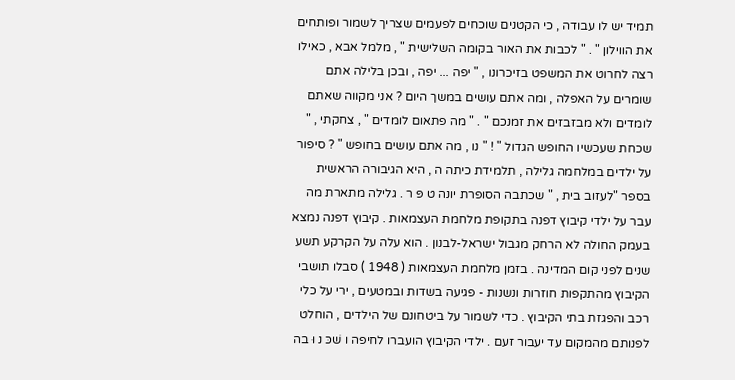תמיד יש לו עבודה , כי הקטנים שוכחים לפעמים שצריך לשמור ופותחים את הווילון " . " לכבות את האור בקומה השלישית " , מלמל אבא , כאילו רצה לחרוט את המשפט בזיכרונו , " יפה ... יפה , ובכן בלילה אתם שומרים על האפלה , ומה אתם עושים במשך היום ? אני מקווה שאתם לומדים ולא מבזבזים את זמנכם " . " מה פתאום לומדים " , צחקתי , " שכחת שעכשיו החופש הגדול " ! " נו , מה אתם עושים בחופש " ? סיפור על ילדים במלחמה גלילה , תלמידת כיתה ה , היא הגיבורה הראשית בספר "לעזוב בית , " שכתבה הסופרת יונה ט פּ ר . גלילה מתארת מה עבר על ילדי קיבוץ דפנה בתקופת מלחמת העצמאות . קיבוץ דפנה נמצא בעמק החולה לא הרחק מגבול ישראל-לבנון . הוא עלה על הקרקע תשע שנים לפני קום המדינה . בזמן מלחמת העצמאות ( 1948 ) סבלו תושבי הקיבוץ מהתקפות חוזרות ונשנות - פגיעה בשדות ובמטעים , ירי על כלי רכב והפגזת בתי הקיבוץ . כדי לשמור על ביטחונם של הילדים , הוחלט לפנותם מהמקום עד יעבור זעם . ילדי הקיבוץ הועברו לחיפה ו שׁכּ נ וּ בה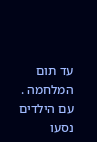עד תום המלחמה . עם הילדים נסעו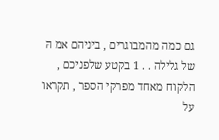גם כמה מהמבוגרים , ביניהם אמ הּ של גלילה . . 1 בקטע שלפניכם , הלקוח מאחד מפרקי הספר , תקראו על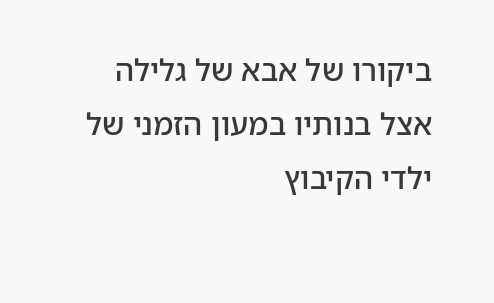ביקורו של אבא של גלילה אצל בנותיו במעון הזמני של ילדי הקיבוץ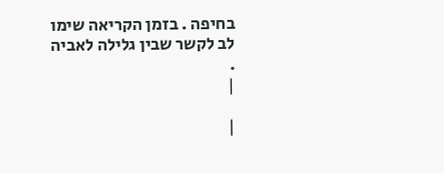בחיפה . בזמן הקריאה שימו לב לקשר שבין גלילה לאביה .
|

|